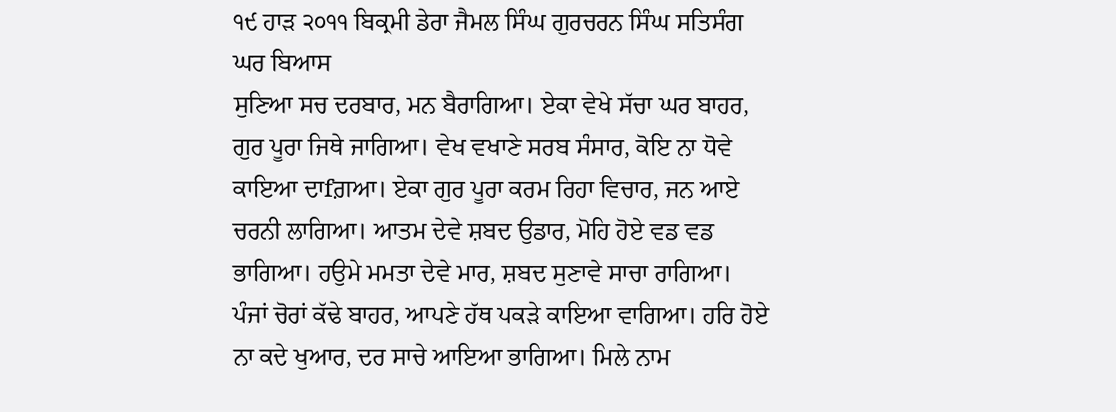੧੯ ਹਾੜ ੨੦੧੧ ਬਿਕ੍ਰਮੀ ਡੇਰਾ ਜੈਮਲ ਸਿੰਘ ਗੁਰਚਰਨ ਸਿੰਘ ਸਤਿਸੰਗ ਘਰ ਬਿਆਸ
ਸੁਣਿਆ ਸਚ ਦਰਬਾਰ, ਮਨ ਬੈਰਾਗਿਆ। ਏਕਾ ਵੇਖੇ ਸੱਚਾ ਘਰ ਬਾਹਰ, ਗੁਰ ਪੂਰਾ ਜਿਥੇ ਜਾਗਿਆ। ਵੇਖ ਵਖਾਣੇ ਸਰਬ ਸੰਸਾਰ, ਕੋਇ ਨਾ ਧੋਵੇ ਕਾਇਆ ਦਾfਗ਼ਆ। ਏਕਾ ਗੁਰ ਪੂਰਾ ਕਰਮ ਰਿਹਾ ਵਿਚਾਰ, ਜਨ ਆਏ ਚਰਨੀ ਲਾਗਿਆ। ਆਤਮ ਦੇਵੇ ਸ਼ਬਦ ਉਡਾਰ, ਮੋਹਿ ਹੋਏ ਵਡ ਵਡ ਭਾਗਿਆ। ਹਉਮੇ ਮਮਤਾ ਦੇਵੇ ਮਾਰ, ਸ਼ਬਦ ਸੁਣਾਵੇ ਸਾਚਾ ਰਾਗਿਆ। ਪੰਜਾਂ ਚੋਰਾਂ ਕੱਢੇ ਬਾਹਰ, ਆਪਣੇ ਹੱਥ ਪਕੜੇ ਕਾਇਆ ਵਾਗਿਆ। ਹਰਿ ਹੋਏ ਨਾ ਕਦੇ ਖੁਆਰ, ਦਰ ਸਾਚੇ ਆਇਆ ਭਾਗਿਆ। ਮਿਲੇ ਨਾਮ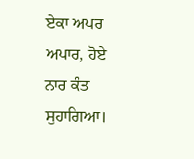ਏਕਾ ਅਪਰ ਅਪਾਰ, ਹੋਏ ਨਾਰ ਕੰਤ ਸੁਹਾਗਿਆ।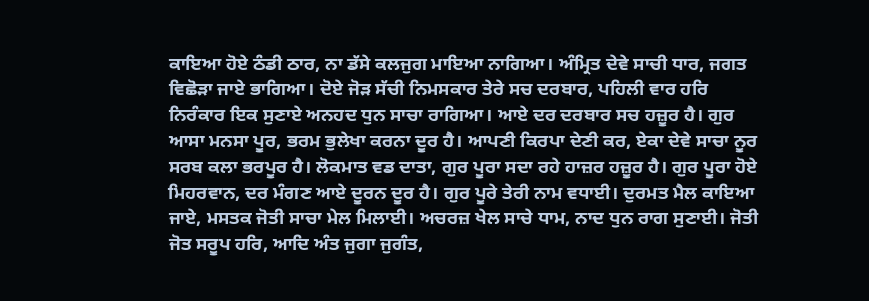ਕਾਇਆ ਹੋਏ ਠੰਡੀ ਠਾਰ, ਨਾ ਡੱਸੇ ਕਲਜੁਗ ਮਾਇਆ ਨਾਗਿਆ। ਅੰਮ੍ਰਿਤ ਦੇਵੇ ਸਾਚੀ ਧਾਰ, ਜਗਤ ਵਿਛੋੜਾ ਜਾਏ ਭਾਗਿਆ। ਦੋਏ ਜੋੜ ਸੱਚੀ ਨਿਮਸਕਾਰ ਤੇਰੇ ਸਚ ਦਰਬਾਰ, ਪਹਿਲੀ ਵਾਰ ਹਰਿ ਨਿਰੰਕਾਰ ਇਕ ਸੁਣਾਏ ਅਨਹਦ ਧੁਨ ਸਾਚਾ ਰਾਗਿਆ। ਆਏ ਦਰ ਦਰਬਾਰ ਸਚ ਹਜ਼ੂਰ ਹੈ। ਗੁਰ ਆਸਾ ਮਨਸਾ ਪੂਰ, ਭਰਮ ਭੁਲੇਖਾ ਕਰਨਾ ਦੂਰ ਹੈ। ਆਪਣੀ ਕਿਰਪਾ ਦੇਣੀ ਕਰ, ਏਕਾ ਦੇਵੇ ਸਾਚਾ ਨੂਰ ਸਰਬ ਕਲਾ ਭਰਪੂਰ ਹੈ। ਲੋਕਮਾਤ ਵਡ ਦਾਤਾ, ਗੁਰ ਪੂਰਾ ਸਦਾ ਰਹੇ ਹਾਜ਼ਰ ਹਜ਼ੂਰ ਹੈ। ਗੁਰ ਪੂਰਾ ਹੋਏ ਮਿਹਰਵਾਨ, ਦਰ ਮੰਗਣ ਆਏ ਦੂਰਨ ਦੂਰ ਹੈ। ਗੁਰ ਪੂਰੇ ਤੇਰੀ ਨਾਮ ਵਧਾਈ। ਦੁਰਮਤ ਮੈਲ ਕਾਇਆ ਜਾਏ, ਮਸਤਕ ਜੋਤੀ ਸਾਚਾ ਮੇਲ ਮਿਲਾਈ। ਅਚਰਜ਼ ਖੇਲ ਸਾਚੇ ਧਾਮ, ਨਾਦ ਧੁਨ ਰਾਗ ਸੁਣਾਈ। ਜੋਤੀ ਜੋਤ ਸਰੂਪ ਹਰਿ, ਆਦਿ ਅੰਤ ਜੁਗਾ ਜੁਗੰਤ,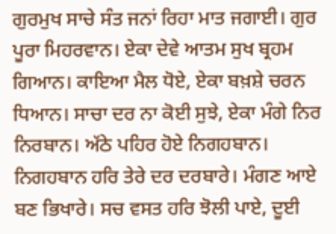ਗੁਰਮੁਖ ਸਾਚੇ ਸੰਤ ਜਨਾਂ ਰਿਹਾ ਮਾਤ ਜਗਾਈ। ਗੁਰ ਪੂਰਾ ਮਿਹਰਵਾਨ। ਏਕਾ ਦੇਵੇ ਆਤਮ ਸੁਖ ਬ੍ਰਹਮ ਗਿਆਨ। ਕਾਇਆ ਮੈਲ ਧੋਏ, ਏਕਾ ਬਖ਼ਸ਼ੇ ਚਰਨ ਧਿਆਨ। ਸਾਚਾ ਦਰ ਨਾ ਕੋਈ ਸੁਝੇ, ਏਕਾ ਮੰਗੇ ਨਿਰ ਨਿਰਬਾਨ। ਅੱਠੇ ਪਹਿਰ ਹੋਏ ਨਿਗਹਬਾਨ। ਨਿਗਹਬਾਨ ਹਰਿ ਤੇਰੇ ਦਰ ਦਰਬਾਰੇ। ਮੰਗਣ ਆਏ ਬਣ ਭਿਖਾਰੇ। ਸਚ ਵਸਤ ਹਰਿ ਝੋਲੀ ਪਾਏ, ਦੂਈ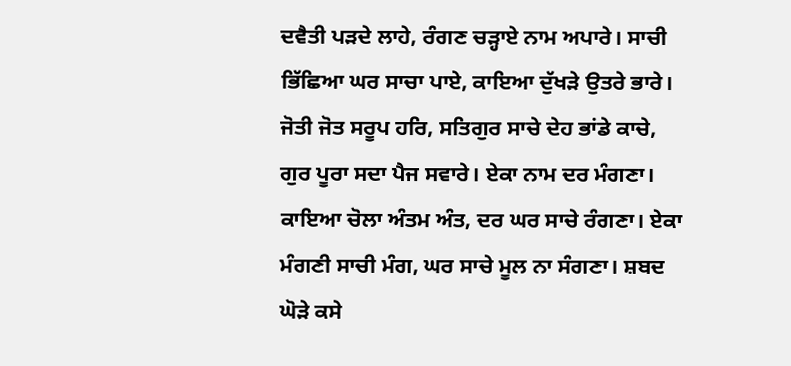ਦਵੈਤੀ ਪੜਦੇ ਲਾਹੇ, ਰੰਗਣ ਚੜ੍ਹਾਏ ਨਾਮ ਅਪਾਰੇ। ਸਾਚੀ ਭਿੱਛਿਆ ਘਰ ਸਾਚਾ ਪਾਏ, ਕਾਇਆ ਦੁੱਖੜੇ ਉਤਰੇ ਭਾਰੇ। ਜੋਤੀ ਜੋਤ ਸਰੂਪ ਹਰਿ, ਸਤਿਗੁਰ ਸਾਚੇ ਦੇਹ ਭਾਂਡੇ ਕਾਚੇ, ਗੁਰ ਪੂਰਾ ਸਦਾ ਪੈਜ ਸਵਾਰੇ। ਏਕਾ ਨਾਮ ਦਰ ਮੰਗਣਾ। ਕਾਇਆ ਚੋਲਾ ਅੰਤਮ ਅੰਤ, ਦਰ ਘਰ ਸਾਚੇ ਰੰਗਣਾ। ਏਕਾ ਮੰਗਣੀ ਸਾਚੀ ਮੰਗ, ਘਰ ਸਾਚੇ ਮੂਲ ਨਾ ਸੰਗਣਾ। ਸ਼ਬਦ ਘੋੜੇ ਕਸੇ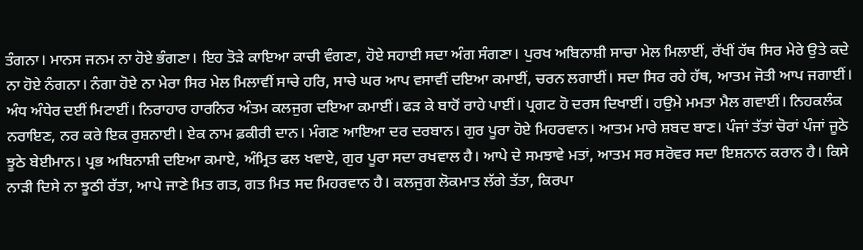ਤੰਗਨਾ। ਮਾਨਸ ਜਨਮ ਨਾ ਹੋਏ ਭੰਗਣਾ। ਇਹ ਤੋੜੇ ਕਾਇਆ ਕਾਚੀ ਵੰਗਣਾ, ਹੋਏ ਸਹਾਈ ਸਦਾ ਅੰਗ ਸੰਗਣਾ। ਪੁਰਖ ਅਬਿਨਾਸ਼ੀ ਸਾਚਾ ਮੇਲ ਮਿਲਾਈਂ, ਰੱਖੀਂ ਹੱਥ ਸਿਰ ਮੇਰੇ ਉਤੇ ਕਦੇ ਨਾ ਹੋਏ ਨੰਗਨਾ। ਨੰਗਾ ਹੋਏ ਨਾ ਮੇਰਾ ਸਿਰ ਮੇਲ ਮਿਲਾਵੀਂ ਸਾਚੇ ਹਰਿ, ਸਾਚੇ ਘਰ ਆਪ ਵਸਾਵੀਂ ਦਇਆ ਕਮਾਈਂ, ਚਰਨ ਲਗਾਈਂ। ਸਦਾ ਸਿਰ ਰਹੇ ਹੱਥ, ਆਤਮ ਜੋਤੀ ਆਪ ਜਗਾਈਂ। ਅੰਧ ਅੰਧੇਰ ਦਈਂ ਮਿਟਾਈਂ। ਨਿਰਾਹਾਰ ਹਾਰਨਿਰ ਅੰਤਮ ਕਲਜੁਗ ਦਇਆ ਕਮਾਈਂ। ਫੜ ਕੇ ਬਾਹੋਂ ਰਾਹੇ ਪਾਈਂ। ਪ੍ਰਗਟ ਹੋ ਦਰਸ ਦਿਖਾਈਂ। ਹਉਮੇ ਮਮਤਾ ਮੈਲ ਗਵਾਈਂ। ਨਿਹਕਲੰਕ ਨਰਾਇਣ, ਨਰ ਕਰੇ ਇਕ ਰੁਸ਼ਨਾਈ। ਏਕ ਨਾਮ ਫ਼ਕੀਰੀ ਦਾਨ। ਮੰਗਣ ਆਇਆ ਦਰ ਦਰਬਾਨ। ਗੁਰ ਪੂਰਾ ਹੋਏ ਮਿਹਰਵਾਨ। ਆਤਮ ਮਾਰੇ ਸ਼ਬਦ ਬਾਣ। ਪੰਜਾਂ ਤੱਤਾਂ ਚੋਰਾਂ ਪੰਜਾਂ ਜੂਠੇ ਝੂਠੇ ਬੇਈਮਾਨ। ਪ੍ਰਭ ਅਬਿਨਾਸ਼ੀ ਦਇਆ ਕਮਾਏ, ਅੰਮ੍ਰਿਤ ਫਲ ਖਵਾਏ, ਗੁਰ ਪੂਰਾ ਸਦਾ ਰਖਵਾਲ ਹੈ। ਆਪੇ ਦੇ ਸਮਝਾਵੇ ਮਤਾਂ, ਆਤਮ ਸਰ ਸਰੋਵਰ ਸਦਾ ਇਸ਼ਨਾਨ ਕਰਾਨ ਹੈ। ਕਿਸੇ ਨਾੜੀ ਦਿਸੇ ਨਾ ਝੂਠੀ ਰੱਤਾ, ਆਪੇ ਜਾਣੇ ਮਿਤ ਗਤ, ਗਤ ਮਿਤ ਸਦ ਮਿਹਰਵਾਨ ਹੈ। ਕਲਜੁਗ ਲੋਕਮਾਤ ਲੱਗੇ ਤੱਤਾ, ਕਿਰਪਾ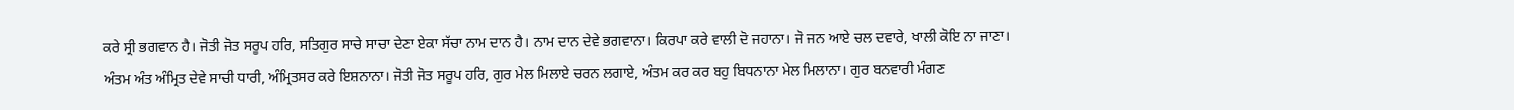ਕਰੇ ਸ੍ਰੀ ਭਗਵਾਨ ਹੈ। ਜੋਤੀ ਜੋਤ ਸਰੂਪ ਹਰਿ, ਸਤਿਗੁਰ ਸਾਚੇ ਸਾਚਾ ਦੇਣਾ ਏਕਾ ਸੱਚਾ ਨਾਮ ਦਾਨ ਹੈ। ਨਾਮ ਦਾਨ ਦੇਵੇ ਭਗਵਾਨਾ। ਕਿਰਪਾ ਕਰੇ ਵਾਲੀ ਦੋ ਜਹਾਨਾ। ਜੋ ਜਨ ਆਏ ਚਲ ਦਵਾਰੇ, ਖਾਲੀ ਕੋਇ ਨਾ ਜਾਣਾ। ਅੰਤਮ ਅੰਤ ਅੰਮ੍ਰਿਤ ਦੇਵੇ ਸਾਚੀ ਧਾਰੀ, ਅੰਮ੍ਰਿਤਸਰ ਕਰੇ ਇਸ਼ਨਾਨਾ। ਜੋਤੀ ਜੋਤ ਸਰੂਪ ਹਰਿ, ਗੁਰ ਮੇਲ ਮਿਲਾਏ ਚਰਨ ਲਗਾਏ, ਅੰਤਮ ਕਰ ਕਰ ਬਹੁ ਬਿਧਨਾਨਾ ਮੇਲ ਮਿਲਾਨਾ। ਗੁਰ ਬਨਵਾਰੀ ਮੰਗਣ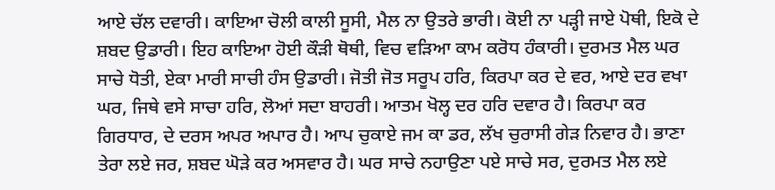ਆਏ ਚੱਲ ਦਵਾਰੀ। ਕਾਇਆ ਚੋਲੀ ਕਾਲੀ ਸੂਸੀ, ਮੈਲ ਨਾ ਉਤਰੇ ਭਾਰੀ। ਕੋਈ ਨਾ ਪੜ੍ਹੀ ਜਾਏ ਪੋਥੀ, ਇਕੋ ਦੇ ਸ਼ਬਦ ਉਡਾਰੀ। ਇਹ ਕਾਇਆ ਹੋਈ ਕੌੜੀ ਥੋਥੀ, ਵਿਚ ਵੜਿਆ ਕਾਮ ਕਰੋਧ ਹੰਕਾਰੀ। ਦੁਰਮਤ ਮੈਲ ਘਰ ਸਾਚੇ ਧੋਤੀ, ਏਕਾ ਮਾਰੀ ਸਾਚੀ ਹੰਸ ਉਡਾਰੀ। ਜੋਤੀ ਜੋਤ ਸਰੂਪ ਹਰਿ, ਕਿਰਪਾ ਕਰ ਦੇ ਵਰ, ਆਏ ਦਰ ਵਖਾ ਘਰ, ਜਿਥੇ ਵਸੇ ਸਾਚਾ ਹਰਿ, ਲੋਆਂ ਸਦਾ ਬਾਹਰੀ। ਆਤਮ ਖੋਲ੍ਹ ਦਰ ਹਰਿ ਦਵਾਰ ਹੈ। ਕਿਰਪਾ ਕਰ ਗਿਰਧਾਰ, ਦੇ ਦਰਸ ਅਪਰ ਅਪਾਰ ਹੈ। ਆਪ ਚੁਕਾਏ ਜਮ ਕਾ ਡਰ, ਲੱਖ ਚੁਰਾਸੀ ਗੇੜ ਨਿਵਾਰ ਹੈ। ਭਾਣਾ ਤੇਰਾ ਲਏ ਜਰ, ਸ਼ਬਦ ਘੋੜੇ ਕਰ ਅਸਵਾਰ ਹੈ। ਘਰ ਸਾਚੇ ਨਹਾਉਣਾ ਪਏ ਸਾਚੇ ਸਰ, ਦੁਰਮਤ ਮੈਲ ਲਏ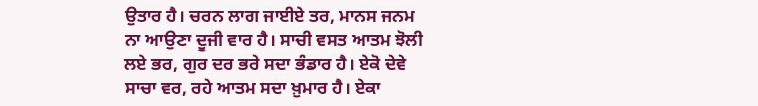ਉਤਾਰ ਹੈ। ਚਰਨ ਲਾਗ ਜਾਈਏ ਤਰ, ਮਾਨਸ ਜਨਮ ਨਾ ਆਉਣਾ ਦੂਜੀ ਵਾਰ ਹੈ। ਸਾਚੀ ਵਸਤ ਆਤਮ ਝੋਲੀ ਲਏ ਭਰ, ਗੁਰ ਦਰ ਭਰੇ ਸਦਾ ਭੰਡਾਰ ਹੈ। ਏਕੋ ਦੇਵੇ ਸਾਚਾ ਵਰ, ਰਹੇ ਆਤਮ ਸਦਾ ਖ਼ੁਮਾਰ ਹੈ। ਏਕਾ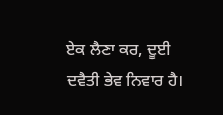ਏਕ ਲੈਣਾ ਕਰ, ਦੂਈ ਦਵੈਤੀ ਭੇਵ ਨਿਵਾਰ ਹੈ।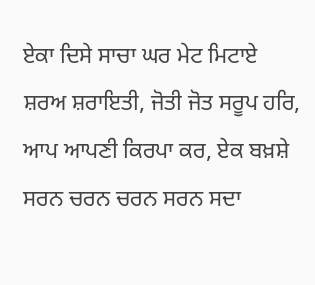ਏਕਾ ਦਿਸੇ ਸਾਚਾ ਘਰ ਮੇਟ ਮਿਟਾਏ ਸ਼ਰਅ ਸ਼ਰਾਇਤੀ, ਜੋਤੀ ਜੋਤ ਸਰੂਪ ਹਰਿ, ਆਪ ਆਪਣੀ ਕਿਰਪਾ ਕਰ, ਏਕ ਬਖ਼ਸ਼ੇ ਸਰਨ ਚਰਨ ਚਰਨ ਸਰਨ ਸਦਾ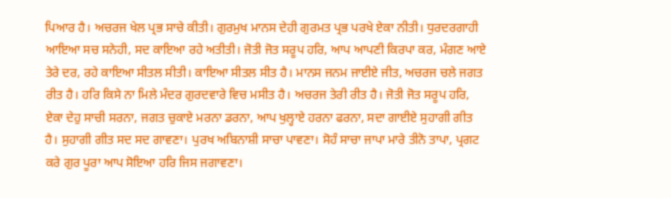ਪਿਆਰ ਹੈ। ਅਚਰਜ ਖੇਲ ਪ੍ਰਭ ਸਾਚੇ ਕੀਤੀ। ਗੁਰਮੁਖ ਮਾਨਸ ਦੇਹੀ ਗੁਰਮਤ ਪ੍ਰਭ ਪਰਖੇ ਏਕਾ ਨੀਤੀ। ਧੁਰਦਰਗਾਹੀ ਆਇਆ ਸਚ ਸਨੇਹੀ, ਸਦ ਕਾਇਆ ਰਹੇ ਅਤੀਤੀ। ਜੋਤੀ ਜੋਤ ਸਰੂਪ ਹਰਿ, ਆਪ ਆਪਣੀ ਕਿਰਪਾ ਕਰ, ਮੰਗਣ ਆਏ ਤੇਰੇ ਦਰ, ਰਹੇ ਕਾਇਆ ਸੀਤਲ ਸੀਤੀ। ਕਾਇਆ ਸੀਤਲ ਸੀਤ ਹੈ। ਮਾਨਸ ਜਨਮ ਜਾਈਏ ਜੀਤ, ਅਚਰਜ ਚਲੇ ਜਗਤ ਰੀਤ ਹੈ। ਹਰਿ ਕਿਸੇ ਨਾ ਮਿਲੇ ਮੰਦਰ ਗੁਰਦਵਾਰੇ ਵਿਚ ਮਸੀਤ ਹੈ। ਅਚਰਜ ਤੇਰੀ ਰੀਤ ਹੈ। ਜੋਤੀ ਜੋਤ ਸਰੂਪ ਹਰਿ, ਏਕਾ ਦੇਹੁ ਸਾਚੀ ਸਰਨਾ, ਜਗਤ ਚੁਕਾਏ ਮਰਨਾ ਡਰਨਾ, ਆਪ ਖੁਲ੍ਹਾਏ ਹਰਨਾ ਫਰਨਾ, ਸਦਾ ਗਾਈਏ ਸੁਹਾਗੀ ਗੀਤ ਹੈ। ਸੁਹਾਗੀ ਗੀਤ ਸਦ ਸਦ ਗਾਵਣਾ। ਪੁਰਖ ਅਬਿਨਾਸ਼ੀ ਸਾਚਾ ਪਾਵਣਾ। ਸੋਹੰ ਸਾਚਾ ਜਾਪਾ ਮਾਰੇ ਤੀਨੋ ਤਾਪਾ, ਪ੍ਰਗਟ ਕਰੇ ਗੁਰ ਪੂਰਾ ਆਪ ਸੋਇਆ ਹਰਿ ਜਿਸ ਜਗਾਵਣਾ।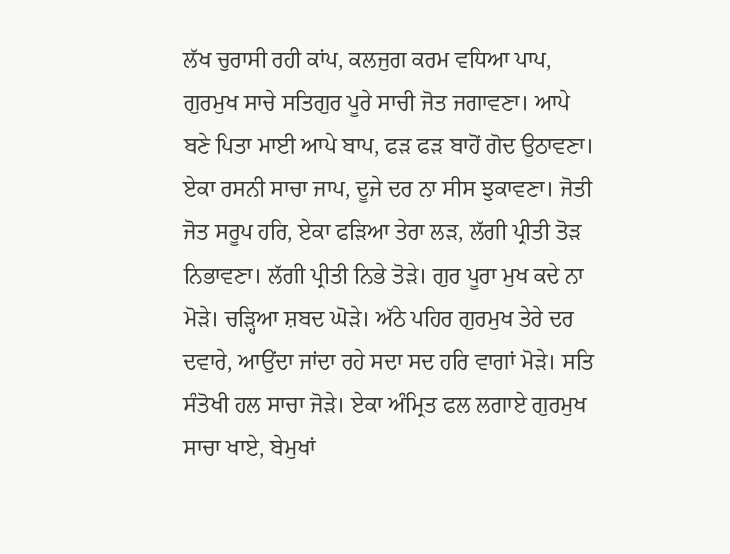ਲੱਖ ਚੁਰਾਸੀ ਰਹੀ ਕਾਂਪ, ਕਲਜੁਗ ਕਰਮ ਵਧਿਆ ਪਾਪ, ਗੁਰਮੁਖ ਸਾਚੇ ਸਤਿਗੁਰ ਪੂਰੇ ਸਾਚੀ ਜੋਤ ਜਗਾਵਣਾ। ਆਪੇ ਬਣੇ ਪਿਤਾ ਮਾਈ ਆਪੇ ਬਾਪ, ਫੜ ਫੜ ਬਾਹੋਂ ਗੋਦ ਉਠਾਵਣਾ। ਏਕਾ ਰਸਨੀ ਸਾਚਾ ਜਾਪ, ਦੂਜੇ ਦਰ ਨਾ ਸੀਸ ਝੁਕਾਵਣਾ। ਜੋਤੀ ਜੋਤ ਸਰੂਪ ਹਰਿ, ਏਕਾ ਫੜਿਆ ਤੇਰਾ ਲੜ, ਲੱਗੀ ਪ੍ਰੀਤੀ ਤੋੜ ਨਿਭਾਵਣਾ। ਲੱਗੀ ਪ੍ਰੀਤੀ ਨਿਭੇ ਤੋੜੇ। ਗੁਰ ਪੂਰਾ ਮੁਖ ਕਦੇ ਨਾ ਮੋੜੇ। ਚੜ੍ਹਿਆ ਸ਼ਬਦ ਘੋੜੇ। ਅੱਠੇ ਪਹਿਰ ਗੁਰਮੁਖ ਤੇਰੇ ਦਰ ਦਵਾਰੇ, ਆਉਂਦਾ ਜਾਂਦਾ ਰਹੇ ਸਦਾ ਸਦ ਹਰਿ ਵਾਗਾਂ ਮੋੜੇ। ਸਤਿ ਸੰਤੋਖੀ ਹਲ ਸਾਚਾ ਜੋੜੇ। ਏਕਾ ਅੰਮ੍ਰਿਤ ਫਲ ਲਗਾਏ ਗੁਰਮੁਖ ਸਾਚਾ ਖਾਏ, ਬੇਮੁਖਾਂ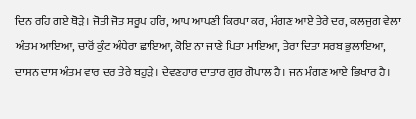ਦਿਨ ਰਹਿ ਗਏ ਥੋੜੇ। ਜੋਤੀ ਜੋਤ ਸਰੂਪ ਹਰਿ, ਆਪ ਆਪਣੀ ਕਿਰਪਾ ਕਰ, ਮੰਗਣ ਆਏ ਤੇਰੇ ਦਰ, ਕਲਜੁਗ ਵੇਲਾ ਅੰਤਮ ਆਇਆ, ਚਾਰੋਂ ਕੁੰਟ ਅੰਧੇਰਾ ਛਾਇਆ, ਕੋਇ ਨਾ ਜਾਣੇ ਪਿਤਾ ਮਾਇਆ, ਤੇਰਾ ਦਿਤਾ ਸਰਬ ਭੁਲਾਇਆ, ਦਾਸਨ ਦਾਸ ਅੰਤਮ ਵਾਰ ਦਰ ਤੇਰੇ ਬਹੁੜੇ। ਦੇਵਣਹਾਰ ਦਾਤਾਰ ਗੁਰ ਗੋਪਾਲ ਹੈ। ਜਨ ਮੰਗਣ ਆਏ ਭਿਖਾਰ ਹੈ।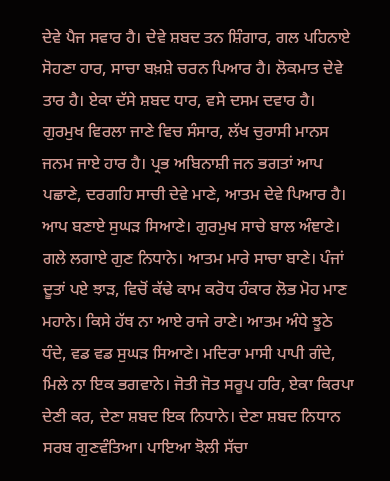ਦੇਵੇ ਪੈਜ ਸਵਾਰ ਹੈ। ਦੇਵੇ ਸ਼ਬਦ ਤਨ ਸ਼ਿੰਗਾਰ, ਗਲ ਪਹਿਨਾਏ ਸੋਹਣਾ ਹਾਰ, ਸਾਚਾ ਬਖ਼ਸ਼ੇ ਚਰਨ ਪਿਆਰ ਹੈ। ਲੋਕਮਾਤ ਦੇਵੇ ਤਾਰ ਹੈ। ਏਕਾ ਦੱਸੇ ਸ਼ਬਦ ਧਾਰ, ਵਸੇ ਦਸਮ ਦਵਾਰ ਹੈ। ਗੁਰਮੁਖ ਵਿਰਲਾ ਜਾਣੇ ਵਿਚ ਸੰਸਾਰ, ਲੱਖ ਚੁਰਾਸੀ ਮਾਨਸ ਜਨਮ ਜਾਏ ਹਾਰ ਹੈ। ਪ੍ਰਭ ਅਬਿਨਾਸ਼ੀ ਜਨ ਭਗਤਾਂ ਆਪ ਪਛਾਣੇ, ਦਰਗਹਿ ਸਾਚੀ ਦੇਵੇ ਮਾਣੇ, ਆਤਮ ਦੇਵੇ ਪਿਆਰ ਹੈ। ਆਪ ਬਣਾਏ ਸੁਘੜ ਸਿਆਣੇ। ਗੁਰਮੁਖ ਸਾਚੇ ਬਾਲ ਅੰਞਾਣੇ। ਗਲੇ ਲਗਾਏ ਗੁਣ ਨਿਧਾਨੇ। ਆਤਮ ਮਾਰੇ ਸਾਚਾ ਬਾਣੇ। ਪੰਜਾਂ ਦੂਤਾਂ ਪਏ ਝਾੜ, ਵਿਚੋਂ ਕੱਢੇ ਕਾਮ ਕਰੋਧ ਹੰਕਾਰ ਲੋਭ ਮੋਹ ਮਾਣ ਮਹਾਨੇ। ਕਿਸੇ ਹੱਥ ਨਾ ਆਏ ਰਾਜੇ ਰਾਣੇ। ਆਤਮ ਅੰਧੇ ਝੂਠੇ ਧੰਦੇ, ਵਡ ਵਡ ਸੁਘੜ ਸਿਆਣੇ। ਮਦਿਰਾ ਮਾਸੀ ਪਾਪੀ ਗੰਦੇ, ਮਿਲੇ ਨਾ ਇਕ ਭਗਵਾਨੇ। ਜੋਤੀ ਜੋਤ ਸਰੂਪ ਹਰਿ, ਏਕਾ ਕਿਰਪਾ ਦੇਣੀ ਕਰ, ਦੇਣਾ ਸ਼ਬਦ ਇਕ ਨਿਧਾਨੇ। ਦੇਣਾ ਸ਼ਬਦ ਨਿਧਾਨ ਸਰਬ ਗੁਣਵੰਤਿਆ। ਪਾਇਆ ਝੋਲੀ ਸੱਚਾ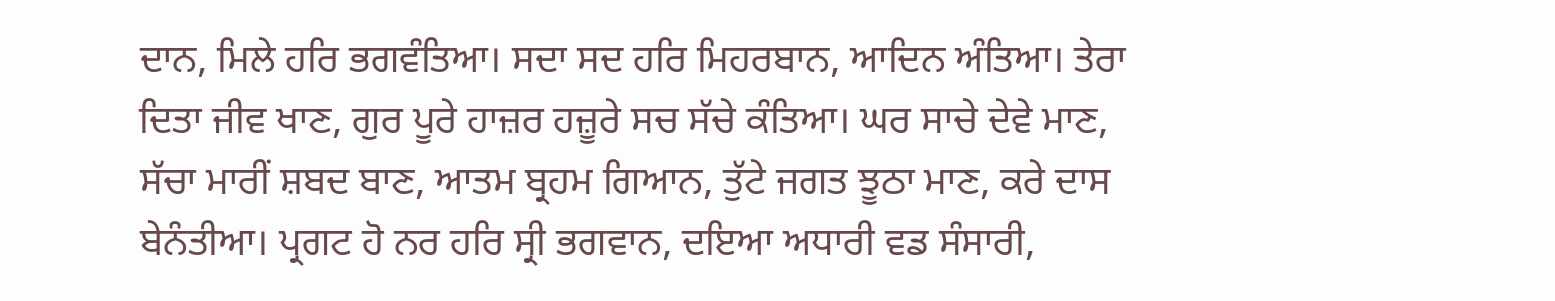ਦਾਨ, ਮਿਲੇ ਹਰਿ ਭਗਵੰਤਿਆ। ਸਦਾ ਸਦ ਹਰਿ ਮਿਹਰਬਾਨ, ਆਦਿਨ ਅੰਤਿਆ। ਤੇਰਾ ਦਿਤਾ ਜੀਵ ਖਾਣ, ਗੁਰ ਪੂਰੇ ਹਾਜ਼ਰ ਹਜ਼ੂਰੇ ਸਚ ਸੱਚੇ ਕੰਤਿਆ। ਘਰ ਸਾਚੇ ਦੇਵੇ ਮਾਣ, ਸੱਚਾ ਮਾਰੀਂ ਸ਼ਬਦ ਬਾਣ, ਆਤਮ ਬ੍ਰਹਮ ਗਿਆਨ, ਤੁੱਟੇ ਜਗਤ ਝੂਠਾ ਮਾਣ, ਕਰੇ ਦਾਸ ਬੇਨੰਤੀਆ। ਪ੍ਰਗਟ ਹੋ ਨਰ ਹਰਿ ਸ੍ਰੀ ਭਗਵਾਨ, ਦਇਆ ਅਧਾਰੀ ਵਡ ਸੰਸਾਰੀ,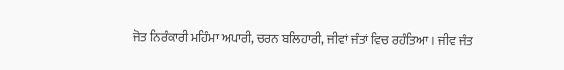ਜੋਤ ਨਿਰੰਕਾਰੀ ਮਹਿੰਮਾ ਅਪਾਰੀ, ਚਰਨ ਬਲਿਹਾਰੀ, ਜੀਵਾਂ ਜੰਤਾਂ ਵਿਚ ਰਹੰਤਿਆ। ਜੀਵ ਜੰਤ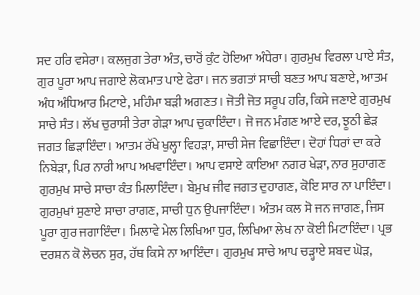ਸਦ ਹਰਿ ਵਸੇਰਾ। ਕਲਜੁਗ ਤੇਰਾ ਅੰਤ, ਚਾਰੋਂ ਕੁੰਟ ਹੋਇਆ ਅੰਧੇਰਾ। ਗੁਰਮੁਖ ਵਿਰਲਾ ਪਾਏ ਸੰਤ, ਗੁਰ ਪੂਰਾ ਆਪ ਜਗਾਏ ਲੋਕਮਾਤ ਪਾਏ ਫੇਰਾ। ਜਨ ਭਗਤਾਂ ਸਾਚੀ ਬਣਤ ਆਪ ਬਣਾਏ, ਆਤਮ ਅੰਧ ਅੰਧਿਆਰ ਮਿਟਾਏ, ਮਹਿੰਮਾ ਬੜੀ ਅਗਣਤ। ਜੋਤੀ ਜੋਤ ਸਰੂਪ ਹਰਿ, ਕਿਸੇ ਜਣਾਏ ਗੁਰਮੁਖ ਸਾਚੇ ਸੰਤ। ਲੱਖ ਚੁਰਾਸੀ ਤੇਰਾ ਗੇੜਾ ਆਪ ਚੁਕਾਇੰਦਾ। ਜੋ ਜਨ ਮੰਗਣ ਆਏ ਦਰ, ਝੂਠੀ ਛੇੜ ਜਗਤ ਛਿੜਾਇੰਦਾ। ਆਤਮ ਰੱਖੇ ਖੁਲ੍ਹਾ ਵਿਹੜਾ, ਸਾਚੀ ਸੇਜ ਵਿਛਾਇੰਦਾ। ਦੋਹਾਂ ਧਿਰਾਂ ਦਾ ਕਰੇ ਨਿਬੇੜਾ, ਪਿਰ ਨਾਰੀ ਆਪ ਅਖਵਾਇੰਦਾ। ਆਪ ਵਸਾਏ ਕਾਇਆ ਨਗਰ ਖੇੜਾ, ਨਾਰ ਸੁਹਾਗਣ ਗੁਰਮੁਖ ਸਾਚੇ ਸਾਚਾ ਕੰਤ ਮਿਲਾਇੰਦਾ। ਬੇਮੁਖ ਜੀਵ ਜਗਤ ਦੁਹਾਗਣ, ਕੋਇ ਸਾਰ ਨਾ ਪਾਇੰਦਾ। ਗੁਰਮੁਖਾਂ ਸੁਣਾਏ ਸਾਚਾ ਰਾਗਣ, ਸਾਚੀ ਧੁਨ ਉਪਜਾਇੰਦਾ। ਅੰਤਮ ਕਲ ਸੋ ਜਨ ਜਾਗਣ, ਜਿਸ ਪੂਰਾ ਗੁਰ ਜਗਾਇੰਦਾ। ਮਿਲਾਵੇ ਮੇਲ ਲਿਖਿਆ ਧੁਰ, ਲਿਖਿਆ ਲੇਖ ਨਾ ਕੋਈ ਮਿਟਾਇੰਦਾ। ਪ੍ਰਭ ਦਰਸ਼ਨ ਕੋ ਲੋਚਨ ਸੁਰ, ਹੱਥ ਕਿਸੇ ਨਾ ਆਇੰਦਾ। ਗੁਰਮੁਖ ਸਾਚੇ ਆਪ ਚੜ੍ਹਾਏ ਸ਼ਬਦ ਘੋੜ,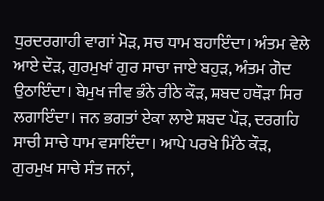ਧੁਰਦਰਗਾਹੀ ਵਾਗਾਂ ਮੋੜ, ਸਚ ਧਾਮ ਬਹਾਇੰਦਾ। ਅੰਤਮ ਵੇਲੇ ਆਏ ਦੌੜ, ਗੁਰਮੁਖਾਂ ਗੁਰ ਸਾਚਾ ਜਾਏ ਬਹੁੜ, ਅੰਤਮ ਗੋਦ ਉਠਾਇੰਦਾ। ਬੇਮੁਖ ਜੀਵ ਭੰਨੇ ਰੀਠੇ ਕੌੜ, ਸ਼ਬਦ ਹਥੌੜਾ ਸਿਰ ਲਗਾਇੰਦਾ। ਜਨ ਭਗਤਾਂ ਏਕਾ ਲਾਏ ਸ਼ਬਦ ਪੌੜ, ਦਰਗਹਿ ਸਾਚੀ ਸਾਚੇ ਧਾਮ ਵਸਾਇੰਦਾ। ਆਪੇ ਪਰਖੇ ਮਿੱਠੇ ਕੌੜ, ਗੁਰਮੁਖ ਸਾਚੇ ਸੰਤ ਜਨਾਂ,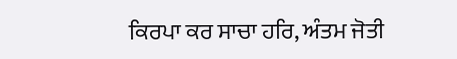ਕਿਰਪਾ ਕਰ ਸਾਚਾ ਹਰਿ, ਅੰਤਮ ਜੋਤੀ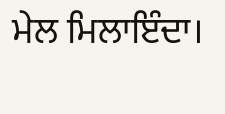ਮੇਲ ਮਿਲਾਇੰਦਾ।